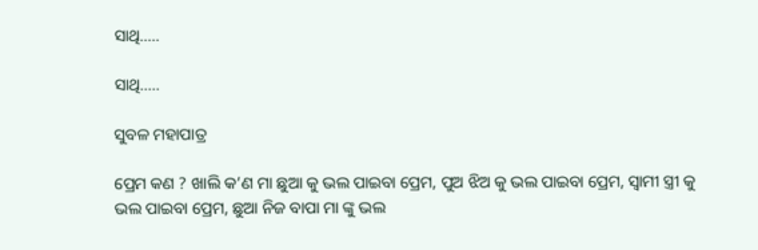ସାଥି…..

ସାଥି…..

ସୁବଳ ମହାପାତ୍ର

ପ୍ରେମ କଣ ? ଖାଲି କ’ଣ ମା ଛୁଆ କୁ ଭଲ ପାଇବା ପ୍ରେମ, ପୁଅ ଝିଅ କୁ ଭଲ ପାଇବା ପ୍ରେମ, ସ୍ୱାମୀ ସ୍ତ୍ରୀ କୁ ଭଲ ପାଇବା ପ୍ରେମ, ଛୁଆ ନିଜ ବାପା ମା ଙ୍କୁ ଭଲ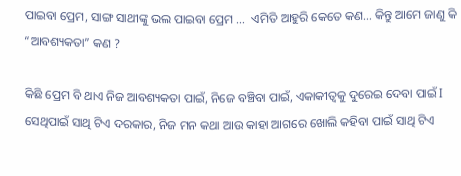ପାଇବା ପ୍ରେମ, ସାଙ୍ଗ ସାଥୀଙ୍କୁ ଭଲ ପାଇବା ପ୍ରେମ …  ଏମିତି ଆହୁରି କେତେ କଣ… କିନ୍ତୁ ଆମେ ଜାଣୁ କି “ଆବଶ୍ୟକତା” କଣ ?

କିଛି ପ୍ରେମ ବି ଥାଏ ନିଜ ଆବଶ୍ୟକତା ପାଇଁ, ନିଜେ ବଞ୍ଚିବା ପାଇଁ, ଏକାକୀତ୍ୱକୁ ଦୁରେଇ ଦେବା ପାଇଁ I ସେଥିପାଇଁ ସାଥି ଟିଏ ଦରକାର, ନିଜ ମନ କଥା ଆଉ କାହା ଆଗରେ ଖୋଲି କହିବା ପାଇଁ ସାଥି ଟିଏ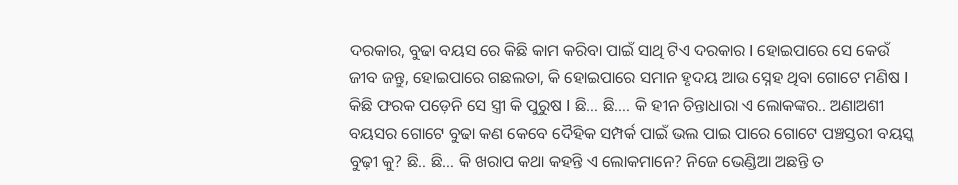ଦରକାର, ବୁଢା ବୟସ ରେ କିଛି କାମ କରିବା ପାଇଁ ସାଥି ଟିଏ ଦରକାର I ହୋଇପାରେ ସେ କେଉଁ ଜୀବ ଜନ୍ତୁ, ହୋଇପାରେ ଗଛଲତା, କି ହୋଇପାରେ ସମାନ ହୃଦୟ ଆଉ ସ୍ନେହ ଥିବା ଗୋଟେ ମଣିଷ I କିଛି ଫରକ ପଡ଼େନି ସେ ସ୍ତ୍ରୀ କି ପୁରୁଷ I ଛି… ଛି…. କି ହୀନ ଚିନ୍ତାଧାରା ଏ ଲୋକଙ୍କର.. ଅଣାଅଶୀ ବୟସର ଗୋଟେ ବୁଢା କଣ କେବେ ଦୈହିକ ସମ୍ପର୍କ ପାଇଁ ଭଲ ପାଇ ପାରେ ଗୋଟେ ପଞ୍ଚସ୍ତରୀ ବୟସ୍କ ବୁଢ଼ୀ କୁ? ଛି.. ଛି… କି ଖରାପ କଥା କହନ୍ତି ଏ ଲୋକମାନେ? ନିଜେ ଭେଣ୍ଡିଆ ଅଛନ୍ତି ତ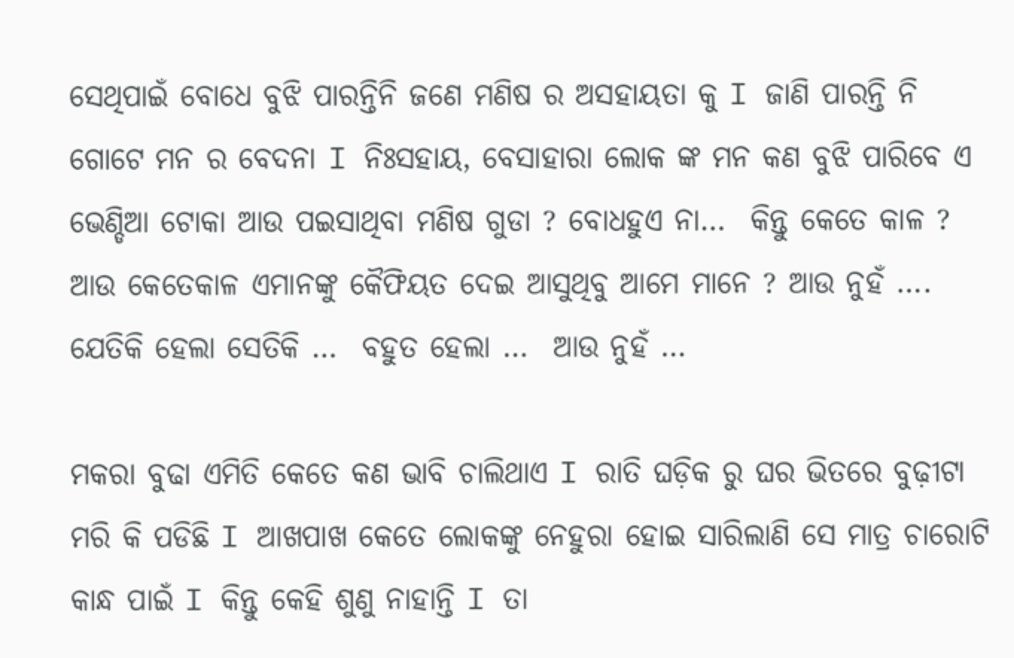ସେଥିପାଇଁ ବୋଧେ ବୁଝି ପାରନ୍ତିନି ଜଣେ ମଣିଷ ର ଅସହାୟତା କୁ I ଜାଣି ପାରନ୍ତି ନି ଗୋଟେ ମନ ର ବେଦନା I ନିଃସହାୟ, ବେସାହାରା ଲୋକ ଙ୍କ ମନ କଣ ବୁଝି ପାରିବେ ଏ ଭେଣ୍ଡିଆ ଟୋକା ଆଉ ପଇସାଥିବା ମଣିଷ ଗୁଡା ? ବୋଧହୁଏ ନା…  କିନ୍ତୁ କେତେ କାଳ ? ଆଉ କେତେକାଳ ଏମାନଙ୍କୁ କୈଫିୟତ ଦେଇ ଆସୁଥିବୁ ଆମେ ମାନେ ? ଆଉ ନୁହଁ …. ଯେତିକି ହେଲା ସେତିକି …  ବହୁତ ହେଲା …  ଆଉ ନୁହଁ …

ମକରା ବୁଢା ଏମିତି କେତେ କଣ ଭାବି ଚାଲିଥାଏ I ରାତି ଘଡ଼ିକ ରୁ ଘର ଭିତରେ ବୁଢ଼ୀଟା ମରି କି ପଡିଛି I ଆଖପାଖ କେତେ ଲୋକଙ୍କୁ ନେହୁରା ହୋଇ ସାରିଲାଣି ସେ ମାତ୍ର ଚାରୋଟି କାନ୍ଧ ପାଇଁ I କିନ୍ତୁ କେହି ଶୁଣୁ ନାହାନ୍ତି I ତା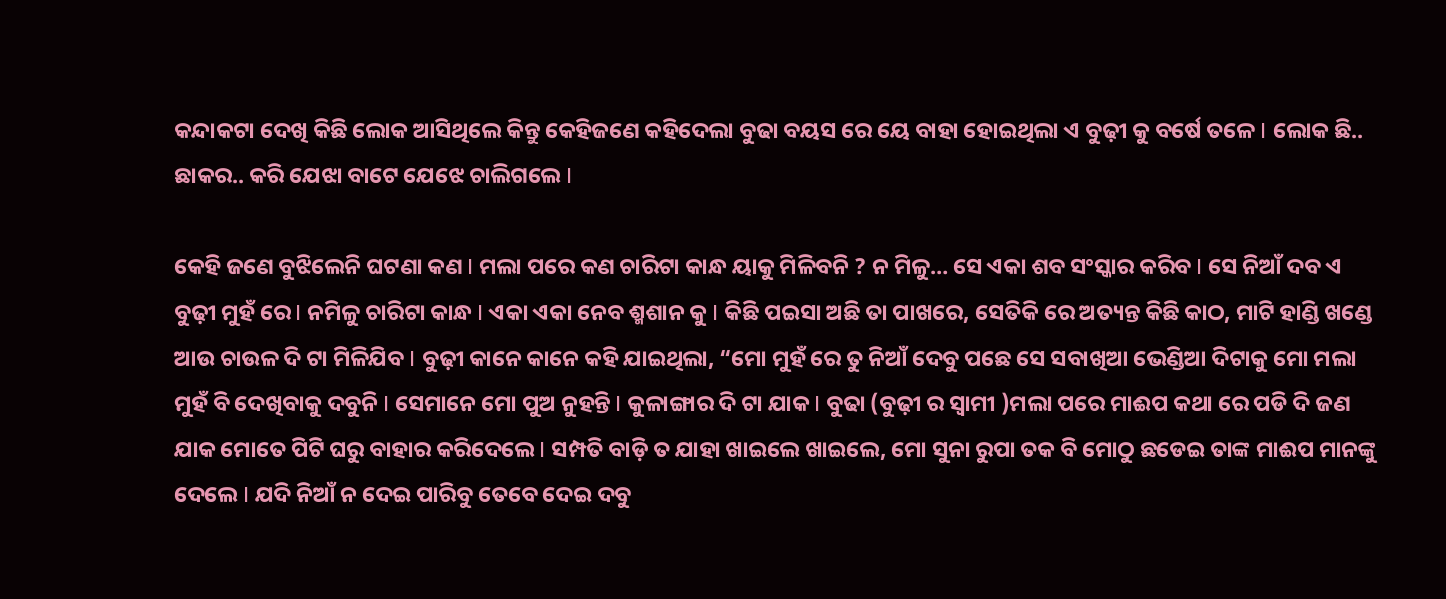କନ୍ଦାକଟା ଦେଖି କିଛି ଲୋକ ଆସିଥିଲେ କିନ୍ତୁ କେହିଜଣେ କହିଦେଲା ବୁଢା ବୟସ ରେ ୟେ ବାହା ହୋଇଥିଲା ଏ ବୁଢ଼ୀ କୁ ବର୍ଷେ ତଳେ I ଲୋକ ଛି.. ଛାକର.. କରି ଯେଝା ବାଟେ ଯେଝେ ଚାଲିଗଲେ I

କେହି ଜଣେ ବୁଝିଲେନି ଘଟଣା କଣ I ମଲା ପରେ କଣ ଚାରିଟା କାନ୍ଧ ୟାକୁ ମିଳିବନି ? ନ ମିଳୁ… ସେ ଏକା ଶବ ସଂସ୍କାର କରିବ I ସେ ନିଆଁ ଦବ ଏ ବୁଢ଼ୀ ମୁହଁ ରେ I ନମିଳୁ ଚାରିଟା କାନ୍ଧ I ଏକା ଏକା ନେବ ଶ୍ମଶାନ କୁ I କିଛି ପଇସା ଅଛି ତା ପାଖରେ, ସେତିକି ରେ ଅତ୍ୟନ୍ତ କିଛି କାଠ, ମାଟି ହାଣ୍ଡି ଖଣ୍ଡେ ଆଉ ଚାଉଳ ଦି ଟା ମିଳିଯିବ I ବୁଢ଼ୀ କାନେ କାନେ କହି ଯାଇଥିଲା, “ମୋ ମୁହଁ ରେ ତୁ ନିଆଁ ଦେବୁ ପଛେ ସେ ସବାଖିଆ ଭେଣ୍ଡିଆ ଦିଟାକୁ ମୋ ମଲା ମୁହଁ ବି ଦେଖିବାକୁ ଦବୁନି I ସେମାନେ ମୋ ପୁଅ ନୁହନ୍ତି I କୁଳାଙ୍ଗାର ଦି ଟା ଯାକ I ବୁଢା (ବୁଢ଼ୀ ର ସ୍ବାମୀ )ମଲା ପରେ ମାଈପ କଥା ରେ ପଡି ଦି ଜଣ ଯାକ ମୋତେ ପିଟି ଘରୁ ବାହାର କରିଦେଲେ I ସମ୍ପତି ବାଡ଼ି ତ ଯାହା ଖାଇଲେ ଖାଇଲେ, ମୋ ସୁନା ରୁପା ତକ ବି ମୋଠୁ ଛଡେଇ ତାଙ୍କ ମାଈପ ମାନଙ୍କୁ ଦେଲେ I ଯଦି ନିଆଁ ନ ଦେଇ ପାରିବୁ ତେବେ ଦେଇ ଦବୁ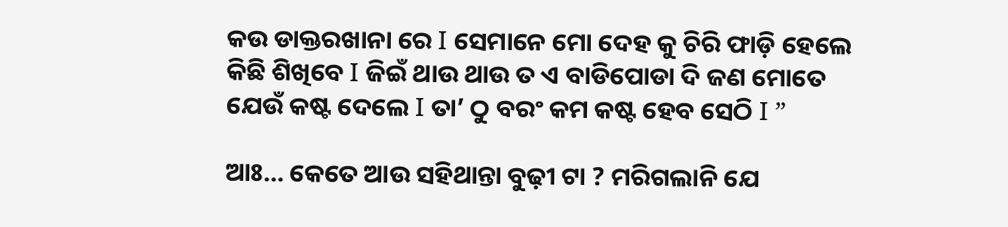କଉ ଡାକ୍ତରଖାନା ରେ I ସେମାନେ ମୋ ଦେହ କୁ ଚିରି ଫାଡ଼ି ହେଲେ କିଛି ଶିଖିବେ I ଜିଇଁ ଥାଉ ଥାଉ ତ ଏ ବାଡିପୋଡା ଦି ଜଣ ମୋତେ ଯେଉଁ କଷ୍ଟ ଦେଲେ I ତା’ ଠୁ ବରଂ କମ କଷ୍ଟ ହେବ ସେଠି I ”

ଆଃ… କେତେ ଆଉ ସହିଥାନ୍ତା ବୁଢ଼ୀ ଟା ? ମରିଗଲାନି ଯେ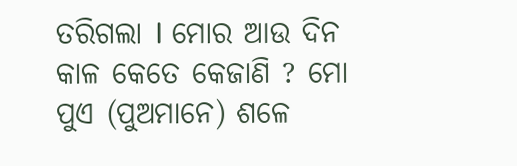ତରିଗଲା I ମୋର ଆଉ ଦିନ କାଳ କେତେ କେଜାଣି ? ମୋ ପୁଏ (ପୁଅମାନେ) ଶଳେ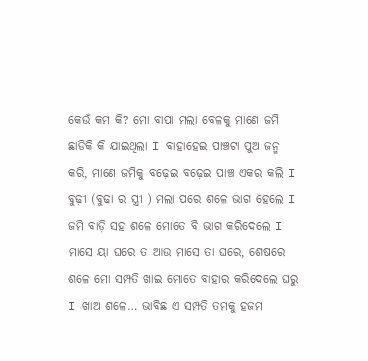କେଉଁ କମ କି? ମୋ ବାପା ମଲା ବେଳକୁ ମାଣେ ଜମି ଛାଡିକି କି ଯାଇଥିଲା I ବାହାହେଇ ପାଞ୍ଚଟା ପୁଅ ଜନ୍ମ କରି, ମାଣେ ଜମିକୁ ବଢ଼େଇ ବଢ଼େଇ ପାଞ୍ଚ ଏକର କଲି I ବୁଢ଼ୀ (ବୁଢା ର ସ୍ତ୍ରୀ ) ମଲା ପରେ ଶଳେ ଭାଗ ହେଲେ I ଜମି ବାଡ଼ି ସହ ଶଳେ ମୋତେ ବି ଭାଗ କରିଦେଲେ I ମାସେ ୟା ଘରେ ତ ଆଉ ମାସେ ତା ଘରେ, ଶେଷରେ ଶଳେ ମୋ ସମ୍ପତି ଖାଇ ମୋତେ ବାହାର କରିଦେଲେ ଘରୁ I ଖାଅ ଶଳେ… ଭାବିଛ ଏ ସମ୍ପତି ତମକୁ ହଜମ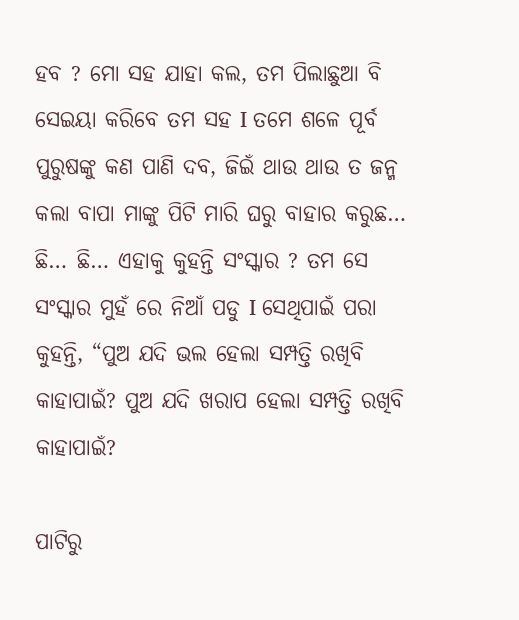ହବ ? ମୋ ସହ ଯାହା କଲ, ତମ ପିଲାଛୁଆ ବି ସେଇୟା କରିବେ ତମ ସହ I ତମେ ଶଳେ ପୂର୍ବ ପୁରୁଷଙ୍କୁ କଣ ପାଣି ଦବ, ଜିଇଁ ଥାଉ ଥାଉ ତ ଜନ୍ମ କଲା ବାପା ମାଙ୍କୁ ପିଟି ମାରି ଘରୁ ବାହାର କରୁଛ… ଛି… ଛି… ଏହାକୁ କୁହନ୍ତି ସଂସ୍କାର ? ତମ ସେ ସଂସ୍କାର ମୁହଁ ରେ ନିଆଁ ପଡୁ I ସେଥିପାଇଁ ପରା କୁହନ୍ତି, “ପୁଅ ଯଦି ଭଲ ହେଲା ସମ୍ପତ୍ତି ରଖିବି କାହାପାଇଁ? ପୁଅ ଯଦି ଖରାପ ହେଲା ସମ୍ପତ୍ତି ରଖିବି କାହାପାଇଁ?

ପାଟିରୁ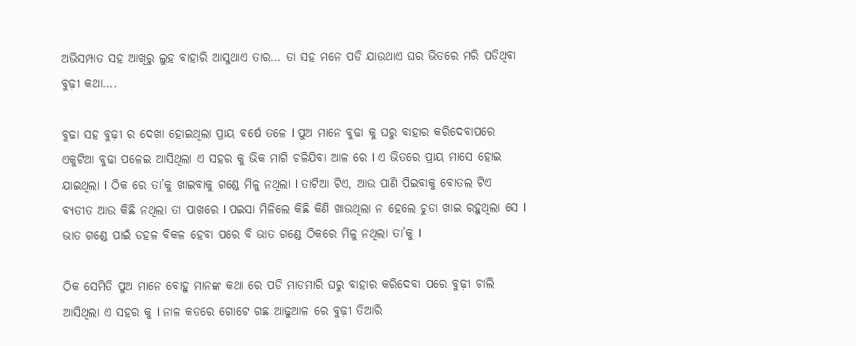ଅଭିସମ୍ପାତ ସହ ଆଖିରୁ ଲୁହ ବାହାରି ଆସୁଥାଏ ତାର… ତା ସହ ମନେ ପଡି ଯାଉଥାଏ ଘର ଭିତରେ ମରି ପଡିଥିବା ବୁଢ଼ୀ କଥା….

ବୁଢା ସହ ବୁଢ଼ୀ ର ଦେଖା ହୋଇଥିଲା ପ୍ରାୟ ବର୍ଷେ ତଳେ I ପୁଅ ମାନେ ବୁଢା କୁ ଘରୁ ବାହାର କରିଦେବାପରେ ଏକୁଟିଆ ବୁଢା ପଳେଇ ଆସିଥିଲା ଏ ସହର କୁ ଭିକ ମାଗି ଚଳିଯିବା ଆଳ ରେ I ଏ ଭିତରେ ପ୍ରାୟ ମାସେ ହୋଇ ଯାଇଥିଲା I ଠିକ ରେ ତା’କୁ ଖାଇବାକୁ ଗଣ୍ଡେ ମିଳୁ ନଥିଲା I ତାଟିଆ ଟିଏ, ଆଉ ପାଣି ପିଇବାକୁ ବୋତଲ ଟିଏ ବ୍ୟତୀତ ଆଉ କିଛି ନଥିଲା ତା ପାଖରେ I ପଇସା ମିଳିଲେ କିଛି କିଣି ଖାଉଥିଲା ନ ହେଲେ ଚୁଡା ଖାଇ ରହୁଥିଲା ସେ I ଭାତ ଗଣ୍ଡେ ପାଇଁ ଡହଳ ବିକଳ ହେବା ପରେ ବି ଭାତ ଗଣ୍ଡେ ଠିକରେ ମିଳୁ ନଥିଲା ତା’କୁ I

ଠିକ ସେମିତି ପୁଅ ମାନେ ବୋହୁ ମାନଙ୍କ କଥା ରେ ପଡି ମାଡମାରି ଘରୁ ବାହାର କରିଦେବା ପରେ ବୁଢ଼ୀ ଚାଲି ଆସିଥିଲା ଏ ସହର କୁ I ନାଳ କଡରେ ଗୋଟେ ଗଛ ଆଢୁଆଳ ରେ ବୁଢ଼ୀ ତିଆରି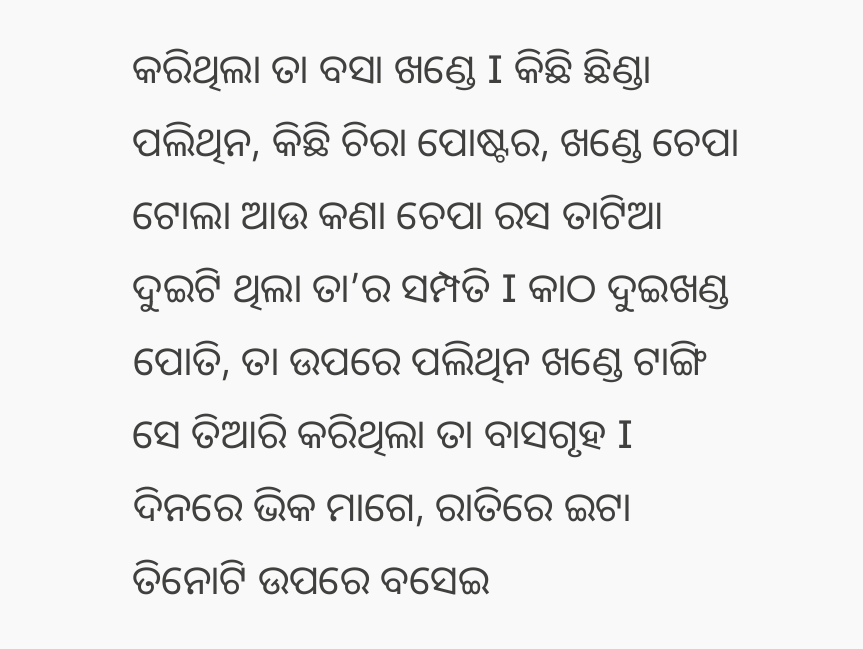କରିଥିଲା ତା ବସା ଖଣ୍ଡେ I କିଛି ଛିଣ୍ଡା ପଲିଥିନ, କିଛି ଚିରା ପୋଷ୍ଟର, ଖଣ୍ଡେ ଚେପା ଟୋଲା ଆଉ କଣା ଚେପା ରସ ତାଟିଆ ଦୁଇଟି ଥିଲା ତା’ର ସମ୍ପତି I କାଠ ଦୁଇଖଣ୍ଡ ପୋତି, ତା ଉପରେ ପଲିଥିନ ଖଣ୍ଡେ ଟାଙ୍ଗି ସେ ତିଆରି କରିଥିଲା ତା ବାସଗୃହ I ଦିନରେ ଭିକ ମାଗେ, ରାତିରେ ଇଟା ତିନୋଟି ଉପରେ ବସେଇ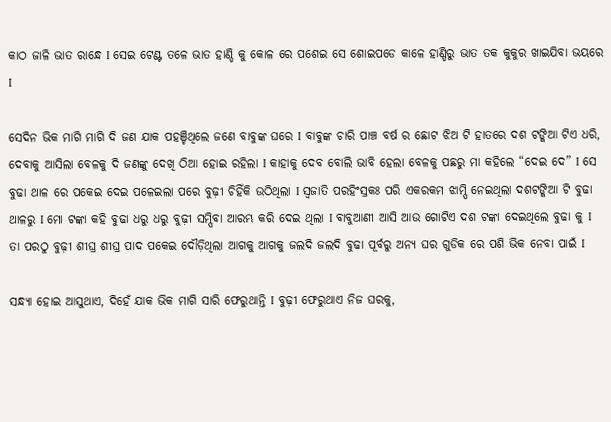କାଠ ଜାଳି ଭାତ ରାନ୍ଧେ I ସେଇ ଟେଣ୍ଟ ତଳେ ଭାତ ହାଣ୍ଡି କୁ କୋଳ ରେ ପଶେଇ ସେ ଶୋଇପଡେ କାଳେ ହାଣ୍ଡିରୁ ଭାତ ତକ କୁକୁର ଖାଇଯିବା ଭୟରେ I

ସେଦିନ ଭିକ ମାଗି ମାଗି ଦି ଜଣ ଯାକ ପହଞ୍ଚିଥିଲେ ଜଣେ ବାବୁଙ୍କ ଘରେ I ବାବୁଙ୍କ ଚାରି ପାଞ୍ଚ ବର୍ଷ ର ଛୋଟ ଝିଅ ଟି ହାତରେ ଦଶ ଟଙ୍କିଆ ଟିଏ ଧରି, ଦେବାକୁ ଆସିଲା ବେଳକୁ ଦି ଜଣଙ୍କୁ ଦେଖି ଠିଆ ହୋଇ ରହିଲା I କାହାକୁ ଦେବ ବୋଲି ଭାବି ହେଲା ବେଳକୁ ପଛରୁ ମା କହିଲେ “ଦେଇ ଦେ” I ସେ ବୁଢା ଥାଳ ରେ ପକେଇ ଦେଇ ପଳେଇଲା ପରେ ବୁଢ଼ୀ ଚିହିଁକି ଉଠିଥିଲା I ସ୍ଵଜାତି ପରହିଂସ୍ରକଃ ପରି ଏକରକମ ଝାମ୍ପି ନେଇଥିଲା ଦଶଟଙ୍କିଆ ଟି ବୁଢା ଥାଳରୁ I ମୋ ଟଙ୍କା କହି ବୁଢା ଧରୁ ଧରୁ ବୁଢ଼ୀ ସମ୍ପିବା ଆରମ୍ଭ କରି ଦେଇ ଥିଲା I ବାବୁଆଣୀ ଆସି ଆଉ ଗୋଟିଏ ଦଶ ଟଙ୍କା ଦେଇଥିଲେ ବୁଢା କୁ I ତା ପରଠୁ ବୁଢ଼ୀ ଶୀଘ୍ର ଶୀଘ୍ର ପାଦ ପକେଇ ଦୌଡ଼ିଥିଲା ଆଗକୁ ଆଗକୁ ଜଲଦି ଜଲଦି ବୁଢା ପୂର୍ବରୁ ଅନ୍ୟ ଘର ଗୁଡିକ ରେ ପଶି ଭିକ ନେବା ପାଇଁ I

ସନ୍ଧ୍ୟା ହୋଇ ଆସୁଥାଏ, ଦିହେଁ ଯାକ ଭିକ ମାଗି ସାରି ଫେରୁଥାନ୍ତି I ବୁଢ଼ୀ ଫେରୁଥାଏ ନିଜ ଘରକୁ,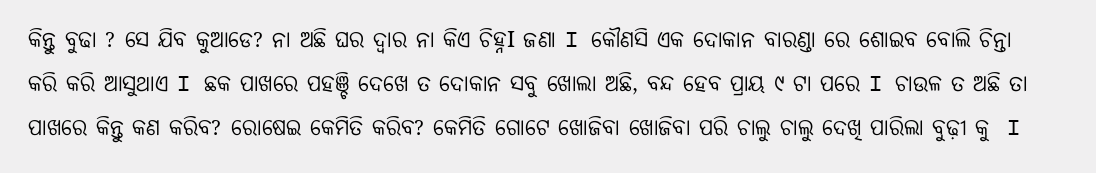କିନ୍ତୁ ବୁଢା ? ସେ ଯିବ କୁଆଡେ? ନା ଅଛି ଘର ଦ୍ୱାର ନା କିଏ ଚିହ୍ନI ଜଣା I କୌଣସି ଏକ ଦୋକାନ ବାରଣ୍ଡା ରେ ଶୋଇବ ବୋଲି ଚିନ୍ତା କରି କରି ଆସୁଥାଏ I ଛକ ପାଖରେ ପହଞ୍ଚି ଦେଖେ ତ ଦୋକାନ ସବୁ ଖୋଲା ଅଛି, ବନ୍ଦ ହେବ ପ୍ରାୟ ୯ ଟା ପରେ I ଚାଉଳ ତ ଅଛି ତା ପାଖରେ କିନ୍ତୁ କଣ କରିବ? ରୋଷେଇ କେମିତି କରିବ? କେମିତି ଗୋଟେ ଖୋଜିବା ଖୋଜିବା ପରି ଚାଲୁ ଚାଲୁ ଦେଖି ପାରିଲା ବୁଢ଼ୀ କୁ  I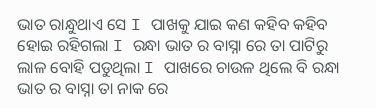ଭାତ ରାନ୍ଧୁଥାଏ ସେ I ପାଖକୁ ଯାଇ କଣ କହିବ କହିବ ହୋଇ ରହିଗଲା I ରନ୍ଧା ଭାତ ର ବାସ୍ନା ରେ ତା ପାଟିରୁ ଲାଳ ବୋହି ପଡୁଥିଲା I ପାଖରେ ଚାଉଳ ଥିଲେ ବି ରନ୍ଧା ଭାତ ର ବାସ୍ନା ତା ନାକ ରେ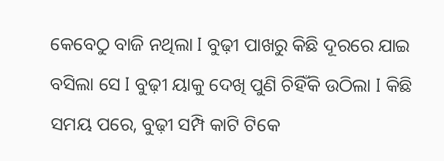କେବେଠୁ ବାଜି ନଥିଲା I ବୁଢ଼ୀ ପାଖରୁ କିଛି ଦୂରରେ ଯାଇ ବସିଲା ସେ I ବୁଢ଼ୀ ୟାକୁ ଦେଖି ପୁଣି ଚିହିଁକି ଉଠିଲା I କିଛି ସମୟ ପରେ, ବୁଢ଼ୀ ସମ୍ପି କାଟି ଟିକେ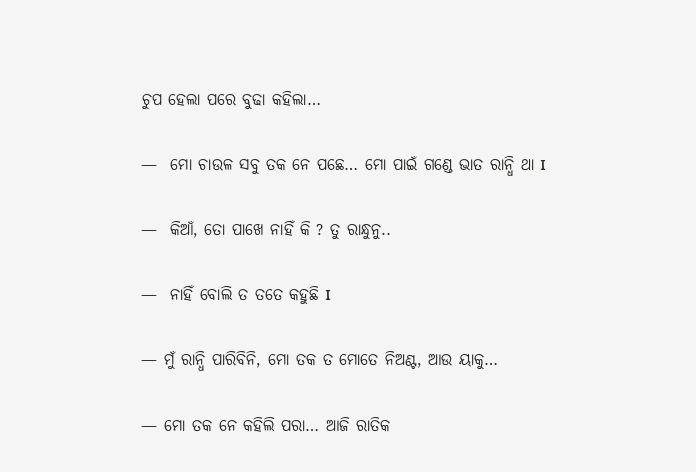ଚୁପ ହେଲା ପରେ ବୁଢା କହିଲା…

—  ମୋ ଚାଉଳ ସବୁ ତକ ନେ ପଛେ… ମୋ ପାଇଁ ଗଣ୍ଡେ ଭାତ ରାନ୍ଧି ଥା I

—  କିଆଁ, ତୋ ପାଖେ ନାହିଁ କି ? ତୁ ରାନ୍ଧୁନୁ..

—  ନାହିଁ ବୋଲି ତ ତତେ କହୁଛି I

— ମୁଁ ରାନ୍ଧି ପାରିବିନି, ମୋ ତକ ତ ମୋତେ ନିଅଣ୍ଟ, ଆଉ ୟାକୁ…

— ମୋ ତକ ନେ କହିଲି ପରା… ଆଜି ରାତିକ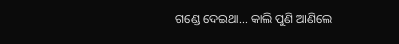ଗଣ୍ଡେ ଦେଇଥା… କାଲି ପୁଣି ଆଣିଲେ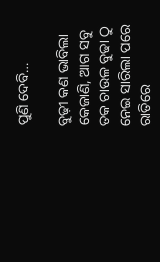ପୁଣି ଦେବି…

ବୁଢ଼ୀ କଣ ଭାବିଲା କେଜାଣି, ଆଗ ସବୁ ତକ ଚାଉଳ ବୁଢା ଠୁ ନେଇ ସାରିଲା ପରେ ରାତିରେ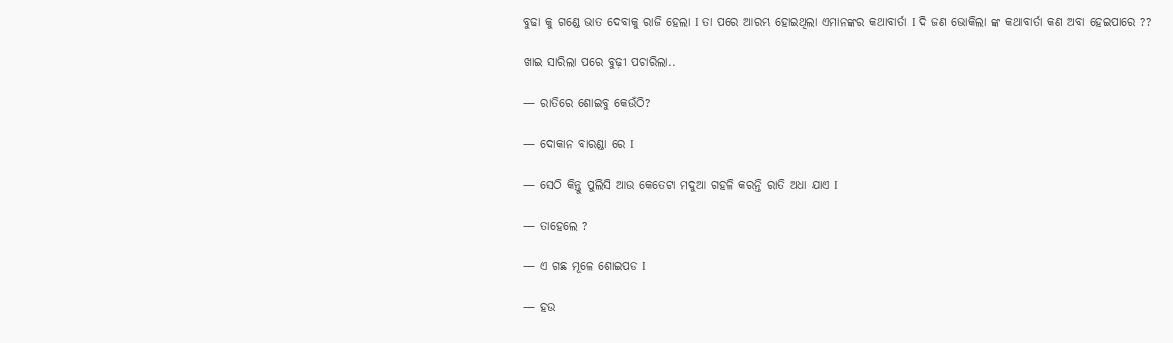ବୁଢା କୁ ଗଣ୍ଡେ ଭାତ ଦେବାକୁ ରାଜି ହେଲା I ତା ପରେ ଆରମ୍ଭ ହୋଇଥିଲା ଏମାନଙ୍କର କଥାବାର୍ତା I ଦି ଜଣ ଭୋକିଲା ଙ୍କ କଥାବାର୍ତା କଣ ଅବା ହେଇପାରେ ??

ଖାଇ ସାରିଲା ପରେ ବୁଢ଼ୀ ପଚାରିଲା..

— ରାତିରେ ଶୋଇବୁ କେଉଁଠି?

— ଦୋକାନ ବାରଣ୍ଡା ରେ I

— ସେଠି କିନ୍ତୁ ପୁଲିସି ଆଉ କେତେଟା ମଦୁଆ ଗହଳି କରନ୍ତି ରାତି ଅଧା ଯାଏ I

— ତାହେଲେ ?

— ଏ ଗଛ ମୂଳେ ଶୋଇପଡ I

— ହଉ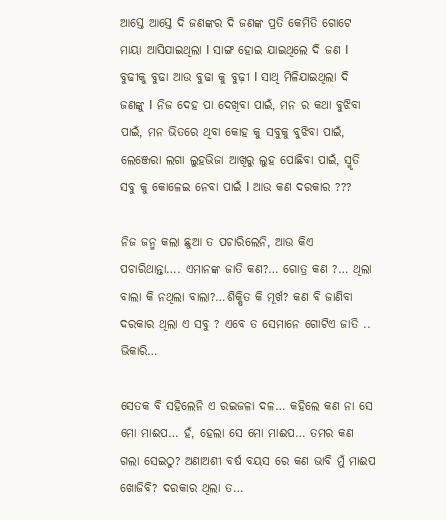ଆସ୍ତେ ଆସ୍ତେ ଦି ଜଣଙ୍କର ଦି ଜଣଙ୍କ ପ୍ରତି କେମିତି ଗୋଟେ ମାୟା ଆସିଯାଇଥିଲା I ସାଙ୍ଗ ହୋଇ ଯାଇଥିଲେ ଦି ଜଣ I ବୁଢୀକୁ ବୁଢା ଆଉ ବୁଢା କୁ ବୁଢ଼ୀ I ସାଥି ମିଳିଯାଇଥିଲା ଦି ଜଣଙ୍କୁ I ନିଜ ଦେହ ପା ଦେଖିବା ପାଇଁ, ମନ ର କଥା ବୁଝିବା ପାଇଁ, ମନ ଭିତରେ ଥିବା କୋହ କୁ ସବୁକୁ ବୁଝିବା ପାଇଁ, ଲେଞ୍ଜେରା ଲଗା ଲୁହଭିଜା ଆଖିରୁ ଲୁହ ପୋଛିବା ପାଇଁ, ସ୍ମୃତି ସବୁ କୁ କୋଳେଇ ନେବା ପାଇଁ I ଆଉ କଣ ଦରକାର ???

ନିଜ ଜନ୍ମ କଲା ଛୁଆ ତ ପଚାରିଲେନି, ଆଉ କିଏ ପଚାରିଥାନ୍ତା…. ଏମାନଙ୍କ ଜାତି କଣ?… ଗୋତ୍ର କଣ ?… ଥିଲା ବାଲା କି ନଥିଲା ବାଲା?…ଶିକ୍ଷିତ କି ମୂର୍ଖ? କଣ ବି ଜାଣିବା ଦରକାର ଥିଲା ଏ ସବୁ ? ଏବେ ତ ସେମାନେ ଗୋଟିଏ ଜାତି .. ଭିକାରି…

ସେତକ ବି ସହିଲେନି ଏ ରଇଜଳା ଦଳ… କହିଲେ କଣ ନା ସେ ମୋ ମାଈପ… ହଁ, ହେଲା ସେ ମୋ ମାଈପ… ତମର କଣ ଗଲା ସେଇଠୁ? ଅଣାଅଶୀ ବର୍ଷ ବୟସ ରେ କଣ ଭାବି ମୁଁ ମାଈପ ଖୋଜିବି? ଦରକାର ଥିଲା ତ…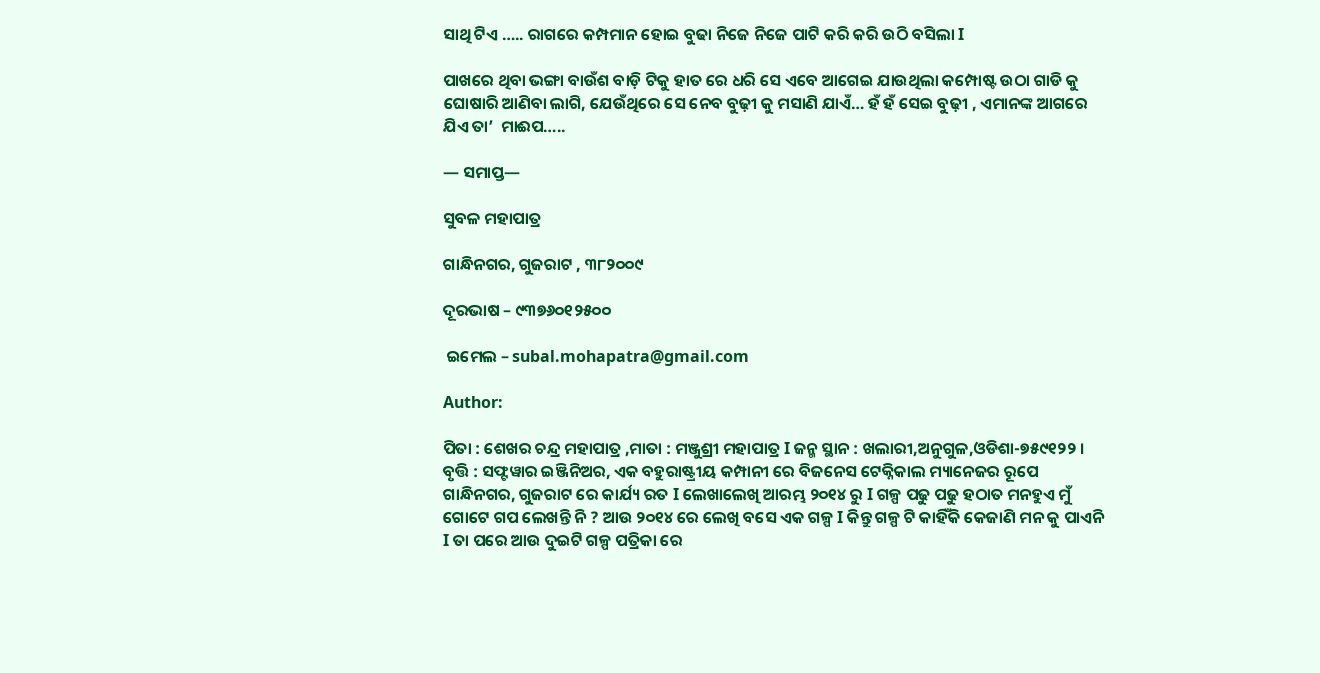ସାଥି ଟିଏ ….. ରାଗରେ କମ୍ପମାନ ହୋଇ ବୁଢା ନିଜେ ନିଜେ ପାଟି କରି କରି ଉଠି ବସିଲା I

ପାଖରେ ଥିବା ଭଙ୍ଗା ବାଉଁଶ ବାଡ଼ି ଟିକୁ ହାତ ରେ ଧରି ସେ ଏବେ ଆଗେଇ ଯାଉଥିଲା କମ୍ପୋଷ୍ଟ ଉଠା ଗାଡି କୁ ଘୋଷାରି ଆଣିବା ଲାଗି, ଯେଉଁଥିରେ ସେ ନେବ ବୁଢ଼ୀ କୁ ମସାଣି ଯାଏଁ… ହଁ ହଁ ସେଇ ବୁଢ଼ୀ , ଏମାନଙ୍କ ଆଗରେ ଯିଏ ତା’  ମାଈପ…..

— ସମାପ୍ତ—

ସୁବଳ ମହାପାତ୍ର

ଗାନ୍ଧିନଗର, ଗୁଜରାଟ , ୩୮୨୦୦୯

ଦୂରଭାଷ – ୯୩୭୬୦୧୨୫୦୦

 ଇମେଲ – subal.mohapatra@gmail.com

Author:

ପିତା : ଶେଖର ଚନ୍ଦ୍ର ମହାପାତ୍ର ,ମାତା : ମଞ୍ଜୁଶ୍ରୀ ମହାପାତ୍ର I ଜନ୍ମ ସ୍ଥାନ : ଖଲାରୀ,ଅନୁଗୁଳ,ଓଡିଶା-୭୫୯୧୨୨ । ବୃତ୍ତି : ସଫ୍ଟୱାର ଇଞ୍ଜିନିଅର, ଏକ ବହୁରାଷ୍ଟ୍ରୀୟ କମ୍ପାନୀ ରେ ବିଜନେସ ଟେକ୍ନିକାଲ ମ୍ୟାନେଜର ରୂପେ ଗାନ୍ଧିନଗର, ଗୁଜରାଟ ରେ କାର୍ଯ୍ୟ ରତ I ଲେଖାଲେଖି ଆରମ୍ଭ ୨୦୧୪ ରୁ I ଗଳ୍ପ ପଢୁ ପଢୁ ହଠାତ ମନହୁଏ ମୁଁ ଗୋଟେ ଗପ ଲେଖନ୍ତି ନି ? ଆଉ ୨୦୧୪ ରେ ଲେଖି ବସେ ଏକ ଗଳ୍ପ I କିନ୍ତୁ ଗଳ୍ପ ଟି କାହିଁକି କେଜାଣି ମନ କୁ ପାଏନି I ତା ପରେ ଆଉ ଦୁଇଟି ଗଳ୍ପ ପତ୍ରିକା ରେ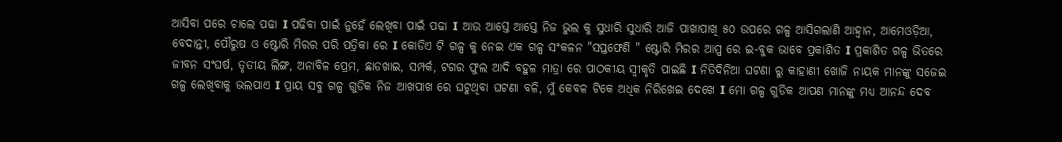ଆସିବା ପରେ ଚାଲେ ପଢା I ପଢିବା ପାଇଁ ନୁହେଁ ଲେଖିବା ପାଇଁ ପଢା I ଆଉ ଆସ୍ତେ ଆସ୍ତେ ନିଜ ଭୁଲ କୁ ସୁଧାରି ସୁଧାରି ଆଜି ପାଖାପାଖି ୫୦ ଉପରେ ଗଳ୍ପ ଆସିଗଲାଣି ଆହ୍ବାନ, ଆମେଓଡ଼ିଆ, ବେଦାନ୍ତୀ, ପୌରୁଷ ଓ ଷ୍ଟୋରି ମିରର ପରି ପତ୍ରିକା ରେ I କୋଡିଏ ଟି ଗଳ୍ପ କୁ ନେଇ ଏକ ଗଳ୍ପ ସଂକଳନ "ସପ୍ତଫେଣି " ଷ୍ଟୋରି ମିରର ଆପ୍ପ ରେ ଇ-ବୁକ ଭାବେ ପ୍ରକାଶିତ I ପ୍ରକାଶିତ ଗଳ୍ପ ଭିତରେ ଜୀବନ ସଂଘର୍ଷ, ତୃତୀୟ ଲିଙ୍ଗ, ଅନାବିଳ ପ୍ରେମ, ଛାଡଖାଇ, ସମ୍ପର୍କ, ଟଗର ଫୁଲ ଆଦି ବହୁଳ ମାତ୍ରା ରେ ପାଠକୀୟ ସ୍ୱୀକୃତି ପାଇଛି I ନିତିଦିନିଆ ଘଟଣା ରୁ କାହାଣୀ ଖୋଜି ନାୟକ ମାନଙ୍କୁ ସଜେଇ ଗଳ୍ପ ଲେଖିବାକୁ ଭଲପାଏ I ପ୍ରାୟ ସବୁ ଗଳ୍ପ ଗୁଡିକ ନିଜ ଆଖପାଖ ରେ ଘଟୁଥିବା ଘଟଣା ବଳି, ମୁଁ କେବଳ ଟିକେ ଅଧିକ ନିରିଖେଇ ଦେଖେ I ମୋ ଗଳ୍ପ ଗୁଡିକ ଆପଣ ମାନଙ୍କୁ ମଧ୍ୟ ଆନନ୍ଦ ଦେବ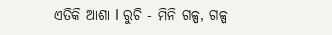ଏତିକି ଆଶା I ରୁଚି - ମିନି ଗଳ୍ପ, ଗଳ୍ପ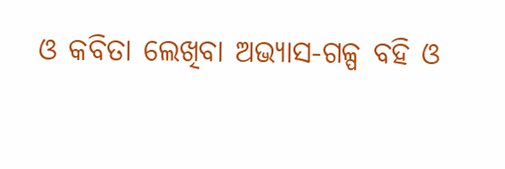ଓ କବିତା ଲେଖିବା ଅଭ୍ୟାସ-ଗଳ୍ପ ବହି ଓ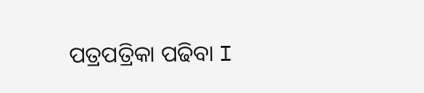ପତ୍ରପତ୍ରିକା ପଢିବା I